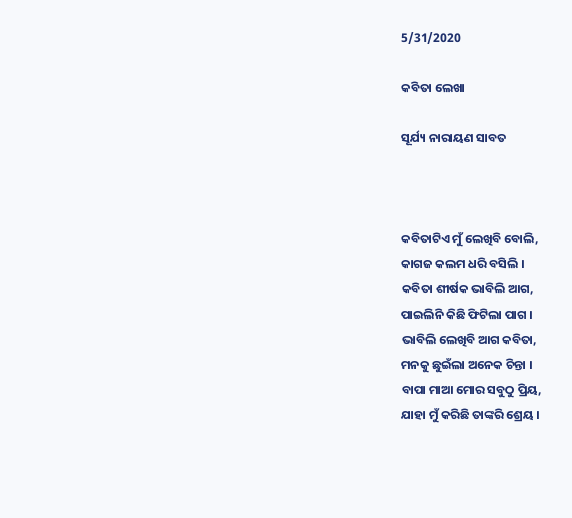5/31/2020

କବିତା ଲେଖା

ସୂର୍ଯ୍ୟ ନାରାୟଣ ସାବତ



କବିତାଟିଏ ମୁଁ ଲେଖିବି ବୋଲି,
କାଗଜ କଲମ ଧରି ବସିଲି ।
କବିତା ଶୀର୍ଷକ ଭାବିଲି ଆଗ,
ପାଇଲିନି କିଛି ଫିଟିଲା ପାଗ ।
ଭାବିଲି ଲେଖିବି ଆଗ କବିତା,
ମନକୁ ଛୁଇଁଲା ଅନେକ ଚିନ୍ତା ।
ବାପା ମାଆ ମୋର ସବୁଠୁ ପ୍ରିୟ,
ଯାହା ମୁଁ କରିଛି ତାଙ୍କରି ଶ୍ରେୟ ।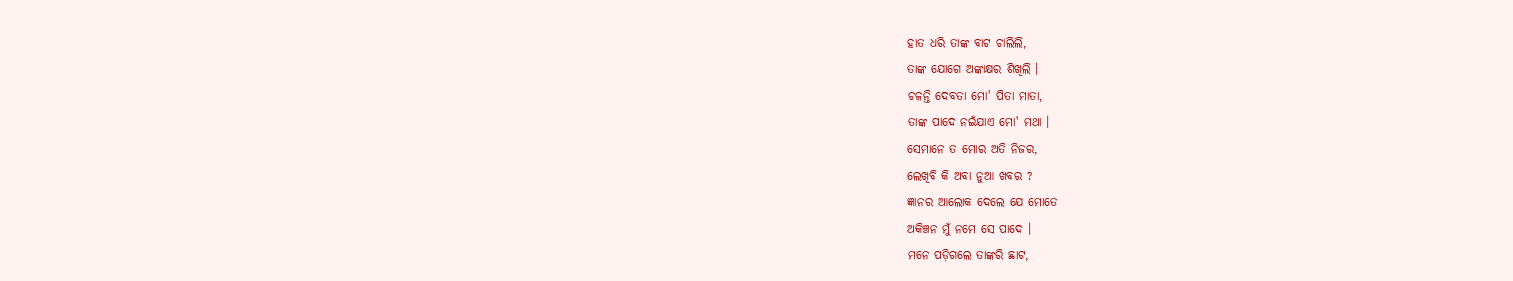ହାତ ଧରି ତାଙ୍କ ବାଟ ଚାଲିଲି,
ତାଙ୍କ ଯୋଗେ ଅଙ୍କାକ୍ଷର ଶିଖିଲି ।
ଚଳନ୍ତି ଦେବତା ମୋ' ପିତା ମାତା,
ତାଙ୍କ ପାଦେ ନଇଁଯାଏ ମୋ' ମଥା ।
ସେମାନେ ତ ମୋର ଅତି ନିଜର,
ଲେଖିବି କି ଅବା ନୁଆ ଖବର ?
ଜ୍ଞାନର ଆଲୋକ ଦେଲେ ଯେ ମୋତେ
ଅକିଞ୍ଚନ ମୁଁ ନମେ ସେ ପାଦେ ।
ମନେ ପଡ଼ିଗଲେ ତାଙ୍କରି ଛାଟ,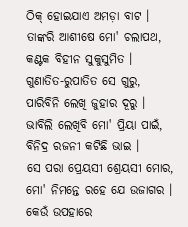ଠିକ୍ ହୋଇଯାଏ ଅମଡ଼ା ବାଟ ।
ତାଙ୍କରି ଆଶୀଷେ ମୋ' ଚଲାପଥ,
କଣ୍ଟକ ବିହୀନ ସୁକୁସୁମିତ ।
ଗୁଣାତିତ-ରୁପାତିତ ସେ ଗୁରୁ,
ପାରିବିନି ଲେଖି ଜୁହାର ଦୂରୁ ।
ଭାବିଲି ଲେଖିବି ମୋ' ପ୍ରିୟା ପାଇଁ,
ବିନିଦ୍ର ରଜନୀ କଟିଛି ଭାଇ ।
ସେ ପରା ପ୍ରେୟସୀ ଶ୍ରେୟସୀ ମୋର,
ମୋ' ନିମନ୍ତେ ରହେ ଯେ ଉଜାଗର ।
କେଉଁ ଉପହାରେ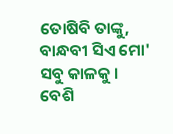ତୋଷିବି ତାଙ୍କୁ,
ବାନ୍ଧବୀ ସିଏ ମୋ' ସବୁ କାଳକୁ ।
ବେଶି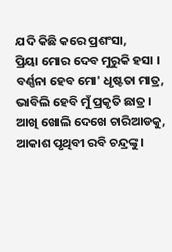ଯଦି କିଛି କରେ ପ୍ରଶଂସା,
ପ୍ରିୟା ମୋର ଦେବ ମୁରୁକି ହସା ।
ବର୍ଣ୍ଣନା ହେବ ମୋ' ଧୃଷ୍ଟତା ମାତ୍ର,
ଭାବିଲି ହେବି ମୁଁ ପ୍ରକୃତି ଛାତ୍ର ।
ଆଖି ଖୋଲି ଦେଖେ ଚାରିଆଡକୁ,
ଆକାଶ ପୃଥିବୀ ରବି ଚନ୍ଦ୍ରଙ୍କୁ ।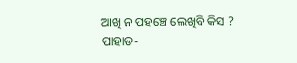ଆଖି ନ ପହଞ୍ଚେ ଲେଖିବି କିସ ?
ପାହାଡ-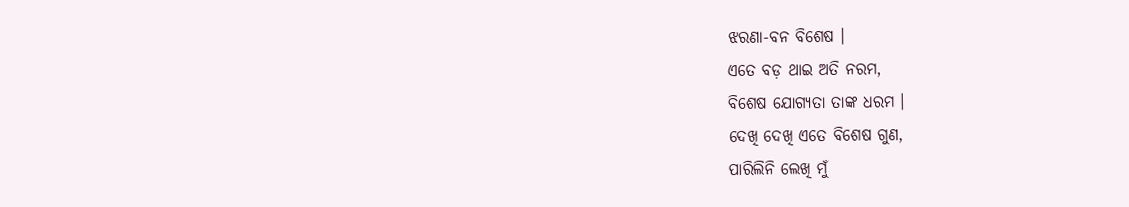ଝରଣା-ବନ ବିଶେଷ ।
ଏତେ ବଡ଼ ଥାଇ ଅତି ନରମ,
ବିଶେଷ ଯୋଗ୍ୟତା ତାଙ୍କ ଧରମ ।
ଦେଖି ଦେଖି ଏତେ ବିଶେଷ ଗୁଣ,
ପାରିଲିନି ଲେଖି ମୁଁ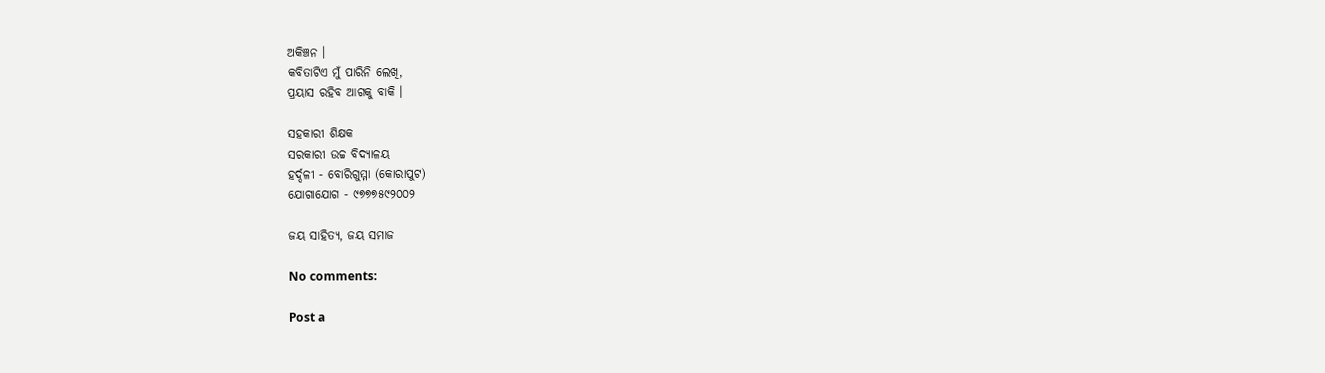ଅକିଞ୍ଚନ ।
କବିତାଟିଏ ମୁଁ ପାରିନି ଲେଖି,
ପ୍ରୟାସ ରହିବ ଆଗକୁ ବାକି ।

ସହକାରୀ ଶିକ୍ଷକ
ସରକାରୀ ଉଚ୍ଚ ବିଦ୍ଯାଳୟ
ହର୍ଦ୍ଦଳୀ - ବୋରିଗୁମ୍ମା (କୋରାପୁଟ)
ଯୋଗାଯୋଗ - ୯୭୭୭୫୯୨୦୦୨

ଜୟ ସାହିତ୍ୟ, ଜୟ ସମାଜ

No comments:

Post a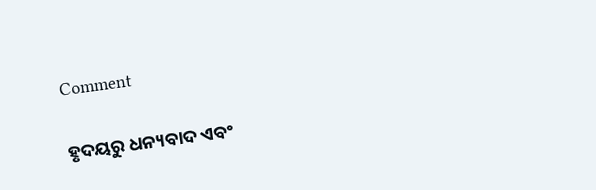Comment

ହୃଦୟରୁ ଧନ୍ୟବାଦ ଏବଂ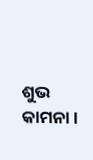ଶୁଭ କାମନା।